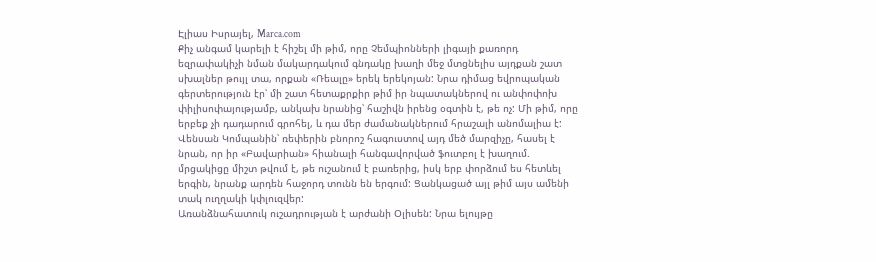Էլիաս Իսրայել, Marca.com
Քիչ անգամ կարելի է հիշել մի թիմ, որը Չեմպիոնների լիգայի քառորդ եզրափակիչի նման մակարդակում գնդակը խաղի մեջ մտցնելիս այդքան շատ սխալներ թույլ տա, որքան «Ռեալը» երեկ երեկոյան: Նրա դիմաց եվրոպական գերտերություն էր՝ մի շատ հետաքրքիր թիմ իր նպատակներով ու անփոփոխ փիլիսոփայությամբ, անկախ նրանից՝ հաշիվն իրենց օգտին է, թե ոչ: Մի թիմ, որը երբեք չի դադարում գրոհել, և դա մեր ժամանակներում հրաշալի անոմալիա է: Վենսան Կոմպանին՝ ռեփերին բնորոշ հագուստով այդ մեծ մարզիչը, հասել է նրան, որ իր «Բավարիան» հիանալի հանգավորված ֆուտբոլ է խաղում. մրցակիցը միշտ թվում է, թե ուշանում է բառերից, իսկ երբ փորձում ես հետևել երգին, նրանք արդեն հաջորդ տունն են երգում: Ցանկացած այլ թիմ այս ամենի տակ ուղղակի կփլուզվեր:
Առանձնահատուկ ուշադրության է արժանի Օլիսեն: Նրա ելույթը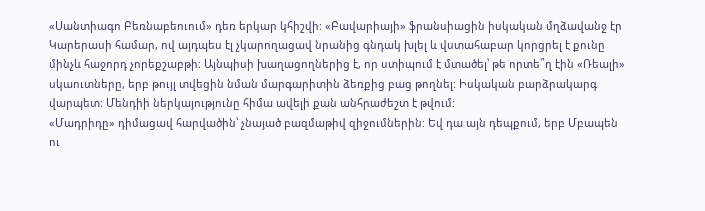«Սանտիագո Բեռնաբեուում» դեռ երկար կհիշվի: «Բավարիայի» ֆրանսիացին իսկական մղձավանջ էր Կարերասի համար, ով այդպես էլ չկարողացավ նրանից գնդակ խլել և վստահաբար կորցրել է քունը մինչև հաջորդ չորեքշաբթի: Այնպիսի խաղացողներից է, որ ստիպում է մտածել՝ թե որտե՞ղ էին «Ռեալի» սկաուտները, երբ թույլ տվեցին նման մարգարիտին ձեռքից բաց թողնել: Իսկական բարձրակարգ վարպետ: Մենդիի ներկայությունը հիմա ավելի քան անհրաժեշտ է թվում:
«Մադրիդը» դիմացավ հարվածին՝ չնայած բազմաթիվ զիջումներին: Եվ դա այն դեպքում, երբ Մբապեն ու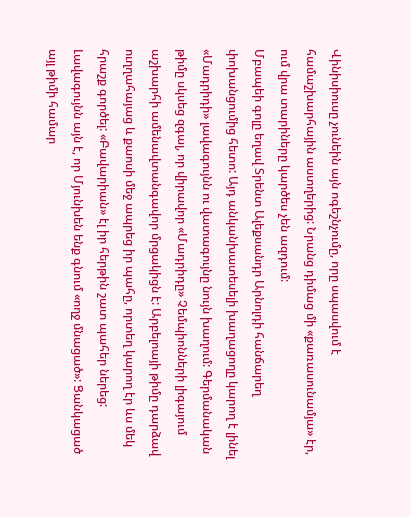Վինիսիուսը չունեին այն ոգեշնչումը, որը սպասվում է համաշխարհային աստղերից: Նրանց դիմաց մի «քառասունամյա» էր, ում վրա տարիները կարծես չեն ազդում:
Մբապեի գոլը եղավ Տրենտ Ալեքսանդր Արնոլդի հանճարեղ փոխանցումից հետո: Այդ անկանխատեսելի խաղացողը կարող է լինել «Մադրիդի» լավագույնն ու վատագույնը նույն խաղում: Գերմանական թիմը սկսեց զգալ, որ վիրավոր «Մադրիդը» Չեմպիոնների լիգայում աշխարհի ամենավտանգավոր մրցակիցն է: Արբելոայի թիմը դարձավ ուղղահայաց և քաոսի մեջ ապրեց իր պահը, որտեղ կարող էր ևս մեկ հրաշք գործել: «Բավարիան» էլ իր հերթին շատ պահեր ներեց: Լավագույնն այն է, որ Մյունխեն ենք գնում «ողջ մնացած»: Ցանկացած այլ թիմի համար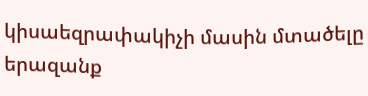կիսաեզրափակիչի մասին մտածելը երազանք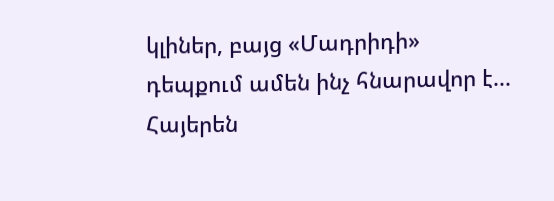կլիներ, բայց «Մադրիդի» դեպքում ամեն ինչ հնարավոր է...
Հայերեն